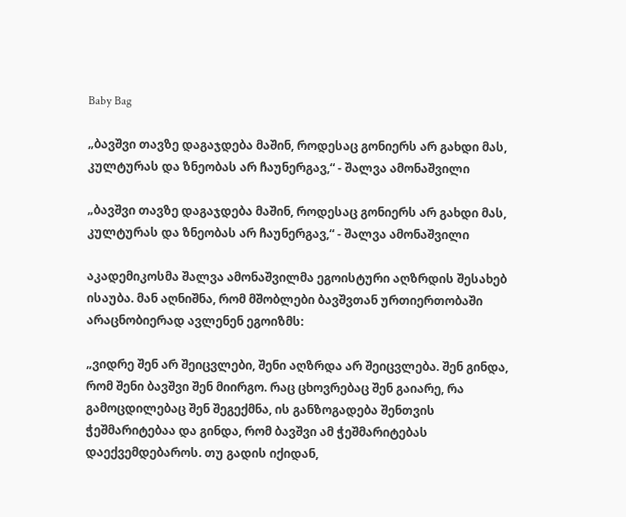Baby Bag

„ბავშვი თავზე დაგაჯდება მაშინ, როდესაც გონიერს არ გახდი მას, კულტურას და ზნეობას არ ჩაუნერგავ,“ - შალვა ამონაშვილი

„ბავშვი თავზე დაგაჯდება მაშინ, როდესაც გონიერს არ გახდი მას, კულტურას და ზნეობას არ ჩაუნერგავ,“ - შალვა ამონაშვილი

აკადემიკოსმა შალვა ამონაშვილმა ეგოისტური აღზრდის შესახებ ისაუბა. მან აღნიშნა, რომ მშობლები ბავშვთან ურთიერთობაში არაცნობიერად ავლენენ ეგოიზმს:

„ვიდრე შენ არ შეიცვლები, შენი აღზრდა არ შეიცვლება. შენ გინდა, რომ შენი ბავშვი შენ მიირგო. რაც ცხოვრებაც შენ გაიარე, რა გამოცდილებაც შენ შეგექმნა, ის განზოგადება შენთვის ჭეშმარიტებაა და გინდა, რომ ბავშვი ამ ჭეშმარიტებას დაექვემდებაროს. თუ გადის იქიდან,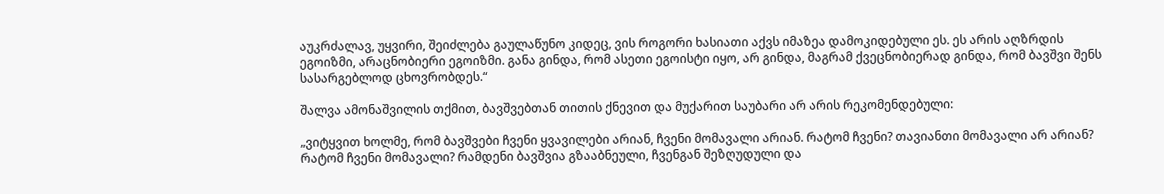აუკრძალავ, უყვირი, შეიძლება გაულაწუნო კიდეც, ვის როგორი ხასიათი აქვს იმაზეა დამოკიდებული ეს. ეს არის აღზრდის ეგოიზმი, არაცნობიერი ეგოიზმი. განა გინდა, რომ ასეთი ეგოისტი იყო, არ გინდა, მაგრამ ქვეცნობიერად გინდა, რომ ბავშვი შენს სასარგებლოდ ცხოვრობდეს.“

შალვა ამონაშვილის თქმით, ბავშვებთან თითის ქნევით და მუქარით საუბარი არ არის რეკომენდებული:

„ვიტყვით ხოლმე, რომ ბავშვები ჩვენი ყვავილები არიან, ჩვენი მომავალი არიან. რატომ ჩვენი? თავიანთი მომავალი არ არიან? რატომ ჩვენი მომავალი? რამდენი ბავშვია გზააბნეული, ჩვენგან შეზღუდული და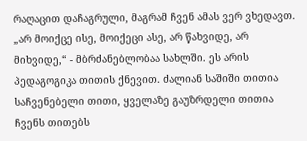რაღაცით დაჩაგრული, მაგრამ ჩვენ ამას ვერ ვხედავთ. „არ მოიქცე ისე, მოიქეცი ასე, არ წახვიდე, არ მიხვიდე,“ - მბრძანებლობაა სახლში. ეს არის პედაგოგიკა თითის ქნევით. ძალიან საშიში თითია საჩვენებელი თითი, ყველაზე გაუზრდელი თითია ჩვენს თითებს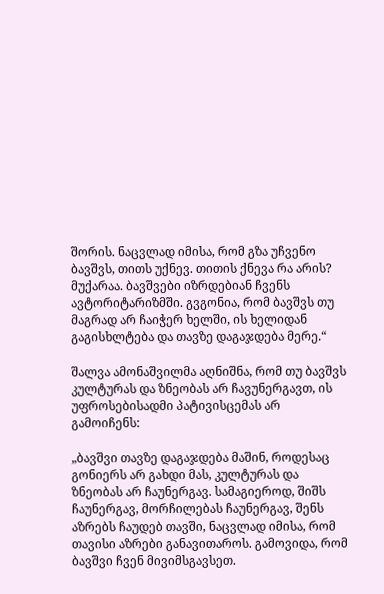შორის. ნაცვლად იმისა, რომ გზა უჩვენო ბავშვს, თითს უქნევ. თითის ქნევა რა არის? მუქარაა. ბავშვები იზრდებიან ჩვენს ავტორიტარიზმში. გვგონია, რომ ბავშვს თუ მაგრად არ ჩაიჭერ ხელში, ის ხელიდან გაგისხლტება და თავზე დაგაჯდება მერე.“

შალვა ამონაშვილმა აღნიშნა, რომ თუ ბავშვს კულტურას და ზნეობას არ ჩავუნერგავთ, ის უფროსებისადმი პატივისცემას არ გამოიჩენს:

„ბავშვი თავზე დაგაჯდება მაშინ, როდესაც გონიერს არ გახდი მას, კულტურას და ზნეობას არ ჩაუნერგავ. სამაგიეროდ, შიშს ჩაუნერგავ, მორჩილებას ჩაუნერგავ, შენს აზრებს ჩაუდებ თავში, ნაცვლად იმისა, რომ თავისი აზრები განავითაროს. გამოვიდა, რომ ბავშვი ჩვენ მივიმსგავსეთ.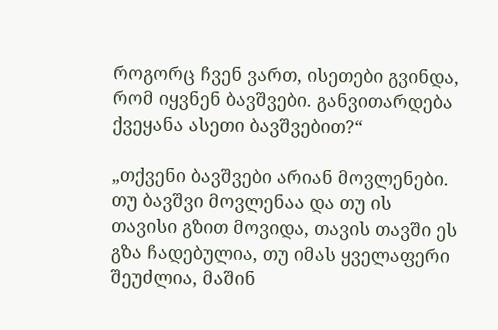როგორც ჩვენ ვართ, ისეთები გვინდა, რომ იყვნენ ბავშვები. განვითარდება ქვეყანა ასეთი ბავშვებით?“

„თქვენი ბავშვები არიან მოვლენები. თუ ბავშვი მოვლენაა და თუ ის თავისი გზით მოვიდა, თავის თავში ეს გზა ჩადებულია, თუ იმას ყველაფერი შეუძლია, მაშინ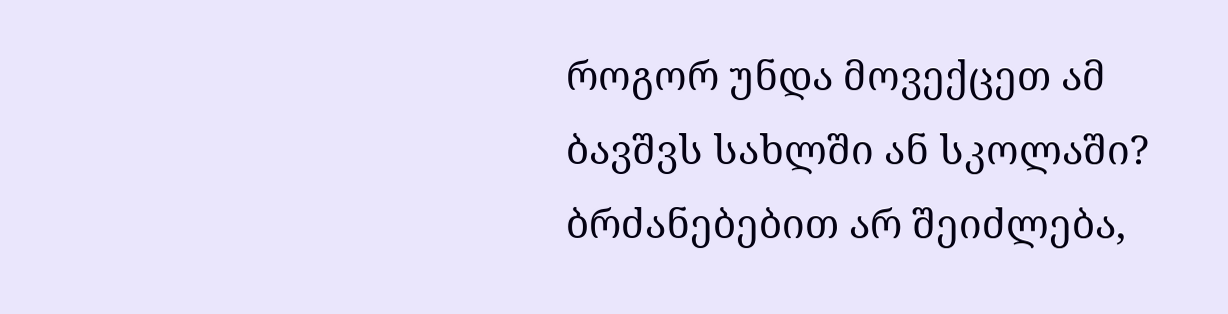როგორ უნდა მოვექცეთ ამ ბავშვს სახლში ან სკოლაში? ბრძანებებით არ შეიძლება,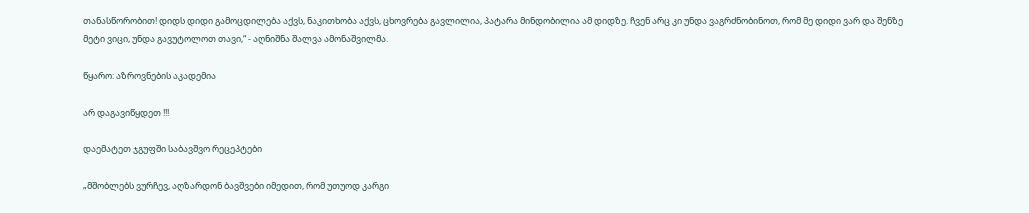თანასწორობით! დიდს დიდი გამოცდილება აქვს, ნაკითხობა აქვს, ცხოვრება გავლილია, პატარა მინდობილია ამ დიდზე. ჩვენ არც კი უნდა ვაგრძნობინოთ, რომ მე დიდი ვარ და შენზე მეტი ვიცი, უნდა გავუტოლოთ თავი,“ - აღნიშნა შალვა ამონაშვილმა.

წყარო: აზროვნების აკადემია

არ დაგავიწყდეთ !!!

დაემატეთ ჯგუფში საბავშვო რეცეპტები

„მშობლებს ვურჩევ, აღზარდონ ბავშვები იმედით, რომ უთუოდ კარგი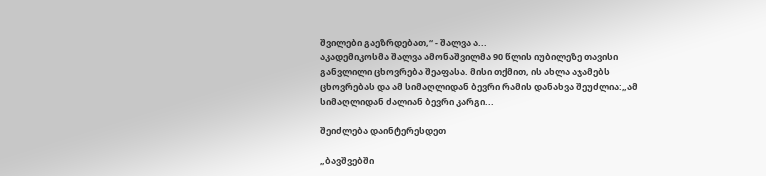შვილები გაეზრდებათ,“ - შალვა ა...
აკადემიკოსმა შალვა ამონაშვილმა 90 წლის იუბილეზე თავისი განვლილი ცხოვრება შეაფასა. მისი თქმით, ის ახლა აჯამებს ცხოვრებას და ამ სიმაღლიდან ბევრი რამის დანახვა შეუძლია:„ამ სიმაღლიდან ძალიან ბევრი კარგი...

შეიძლება დაინტერესდეთ

„ბავშვებში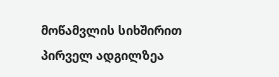მოწამვლის სიხშირით პირველ ადგილზეა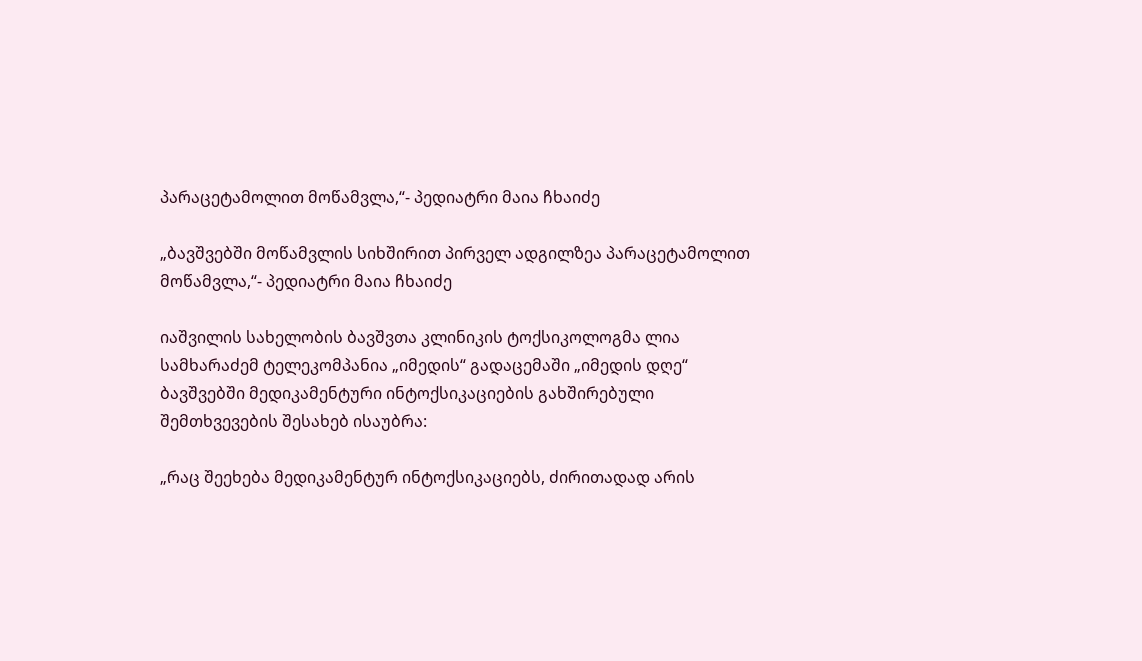პარაცეტამოლით მოწამვლა,“- პედიატრი მაია ჩხაიძე

„ბავშვებში მოწამვლის სიხშირით პირველ ადგილზეა პარაცეტამოლით მოწამვლა,“- პედიატრი მაია ჩხაიძე

იაშვილის სახელობის ბავშვთა კლინიკის ტოქსიკოლოგმა ლია სამხარაძემ ტელეკომპანია „იმედის“ გადაცემაში „იმედის დღე“ ბავშვებში მედიკამენტური ინტოქსიკაციების გახშირებული შემთხვევების შესახებ ისაუბრა:

„რაც შეეხება მედიკამენტურ ინტოქსიკაციებს, ძირითადად არის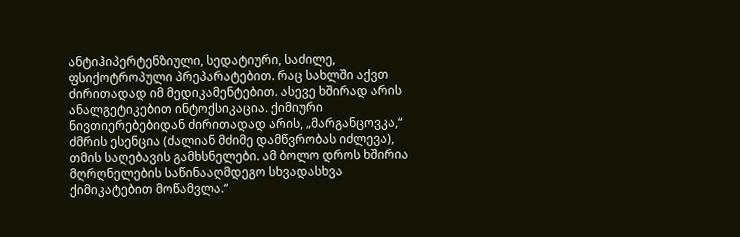ანტიჰიპერტენზიული, სედატიური, საძილე, ფსიქოტროპული პრეპარატებით. რაც სახლში აქვთ ძირითადად იმ მედიკამენტებით. ასევე ხშირად არის ანალგეტიკებით ინტოქსიკაცია. ქიმიური ნივთიერებებიდან ძირითადად არის, „მარგანცოვკა,“ ძმრის ესენცია (ძალიან მძიმე დამწვრობას იძლევა), თმის საღებავის გამხსნელები. ამ ბოლო დროს ხშირია მღრღნელების საწინააღმდეგო სხვადასხვა ქიმიკატებით მოწამვლა.“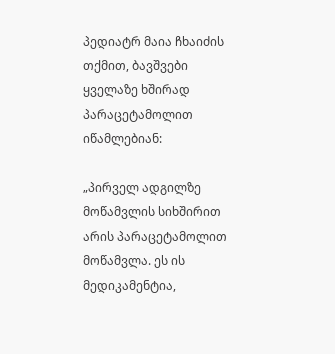პედიატრ მაია ჩხაიძის თქმით, ბავშვები ყველაზე ხშირად პარაცეტამოლით იწამლებიან:

„პირველ ადგილზე მოწამვლის სიხშირით არის პარაცეტამოლით მოწამვლა. ეს ის მედიკამენტია,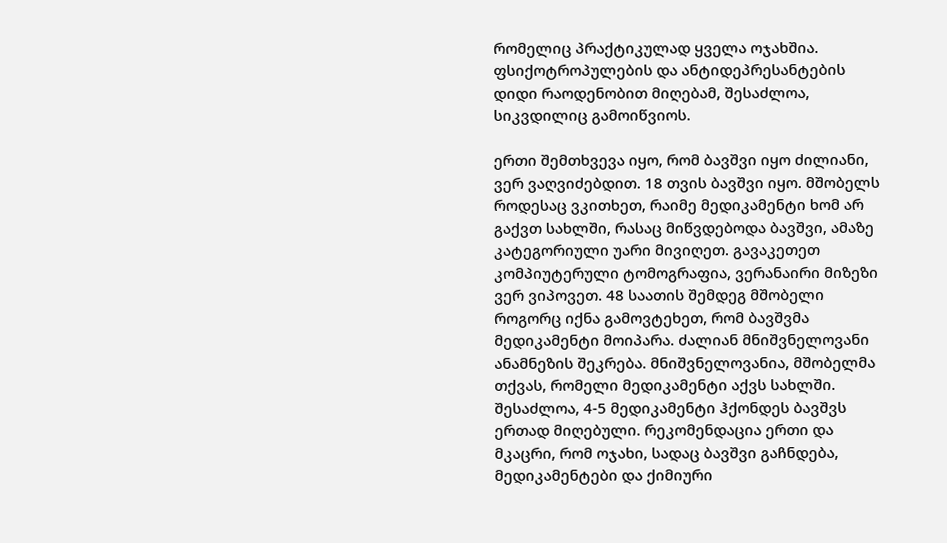რომელიც პრაქტიკულად ყველა ოჯახშია. ფსიქოტროპულების და ანტიდეპრესანტების დიდი რაოდენობით მიღებამ, შესაძლოა, სიკვდილიც გამოიწვიოს.

ერთი შემთხვევა იყო, რომ ბავშვი იყო ძილიანი, ვერ ვაღვიძებდით. 18 თვის ბავშვი იყო. მშობელს როდესაც ვკითხეთ, რაიმე მედიკამენტი ხომ არ გაქვთ სახლში, რასაც მიწვდებოდა ბავშვი, ამაზე კატეგორიული უარი მივიღეთ. გავაკეთეთ კომპიუტერული ტომოგრაფია, ვერანაირი მიზეზი ვერ ვიპოვეთ. 48 საათის შემდეგ მშობელი როგორც იქნა გამოვტეხეთ, რომ ბავშვმა მედიკამენტი მოიპარა. ძალიან მნიშვნელოვანი ანამნეზის შეკრება. მნიშვნელოვანია, მშობელმა თქვას, რომელი მედიკამენტი აქვს სახლში. შესაძლოა, 4-5 მედიკამენტი ჰქონდეს ბავშვს ერთად მიღებული. რეკომენდაცია ერთი და მკაცრი, რომ ოჯახი, სადაც ბავშვი გაჩნდება, მედიკამენტები და ქიმიური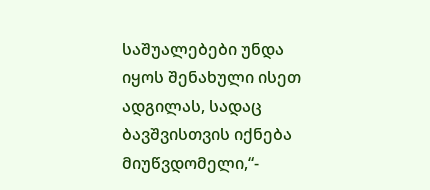საშუალებები უნდა იყოს შენახული ისეთ ადგილას, სადაც ბავშვისთვის იქნება მიუწვდომელი,“-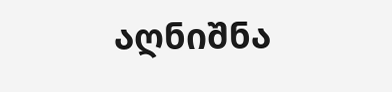აღნიშნა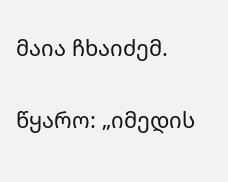მაია ჩხაიძემ.

წყარო: „იმედის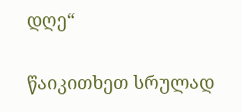დღე“

წაიკითხეთ სრულად